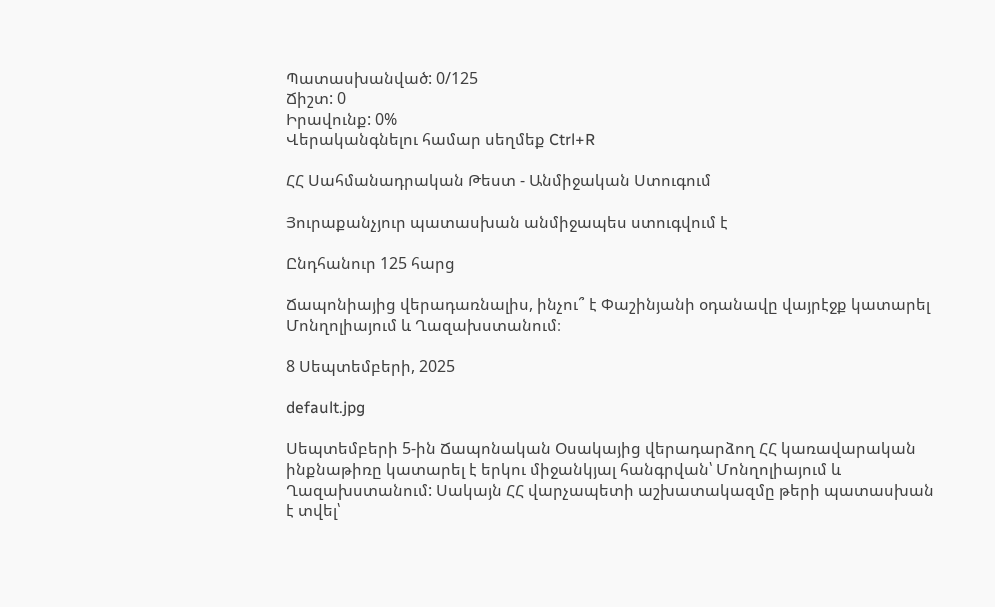Պատասխանված: 0/125
Ճիշտ: 0
Իրավունք: 0%
Վերականգնելու համար սեղմեք Ctrl+R

ՀՀ Սահմանադրական Թեստ - Անմիջական Ստուգում

Յուրաքանչյուր պատասխան անմիջապես ստուգվում է

Ընդհանուր 125 հարց

Ճապոնիայից վերադառնալիս, ինչու՞ է Փաշինյանի օդանավը վայրէջք կատարել Մոնղոլիայում և Ղազախստանում։

8 Սեպտեմբերի, 2025

default.jpg

Սեպտեմբերի 5-ին Ճապոնական Օսակայից վերադարձող ՀՀ կառավարական ինքնաթիռը կատարել է երկու միջանկյալ հանգրվան՝ Մոնղոլիայում և Ղազախստանում: Սակայն ՀՀ վարչապետի աշխատակազմը թերի պատասխան է տվել՝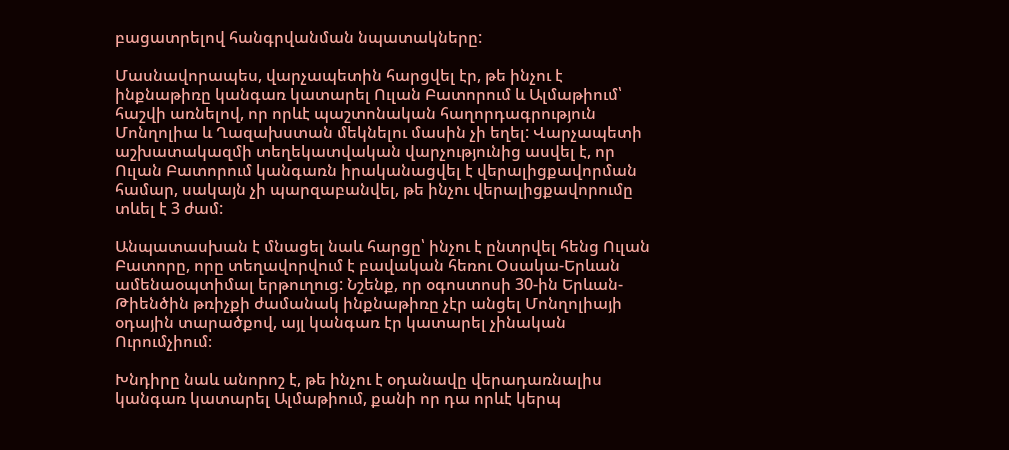բացատրելով հանգրվանման նպատակները:

Մասնավորապես, վարչապետին հարցվել էր, թե ինչու է ինքնաթիռը կանգառ կատարել Ուլան Բատորում և Ալմաթիում՝ հաշվի առնելով, որ որևէ պաշտոնական հաղորդագրություն Մոնղոլիա և Ղազախստան մեկնելու մասին չի եղել: Վարչապետի աշխատակազմի տեղեկատվական վարչությունից ասվել է, որ Ուլան Բատորում կանգառն իրականացվել է վերալիցքավորման համար, սակայն չի պարզաբանվել, թե ինչու վերալիցքավորումը տևել է 3 ժամ:

Անպատասխան է մնացել նաև հարցը՝ ինչու է ընտրվել հենց Ուլան Բատորը, որը տեղավորվում է բավական հեռու Օսակա-Երևան ամենաօպտիմալ երթուղուց: Նշենք, որ օգոստոսի 30-ին Երևան-Թիենծին թռիչքի ժամանակ ինքնաթիռը չէր անցել Մոնղոլիայի օդային տարածքով, այլ կանգառ էր կատարել չինական Ուրումչիում։

Խնդիրը նաև անորոշ է, թե ինչու է օդանավը վերադառնալիս կանգառ կատարել Ալմաթիում, քանի որ դա որևէ կերպ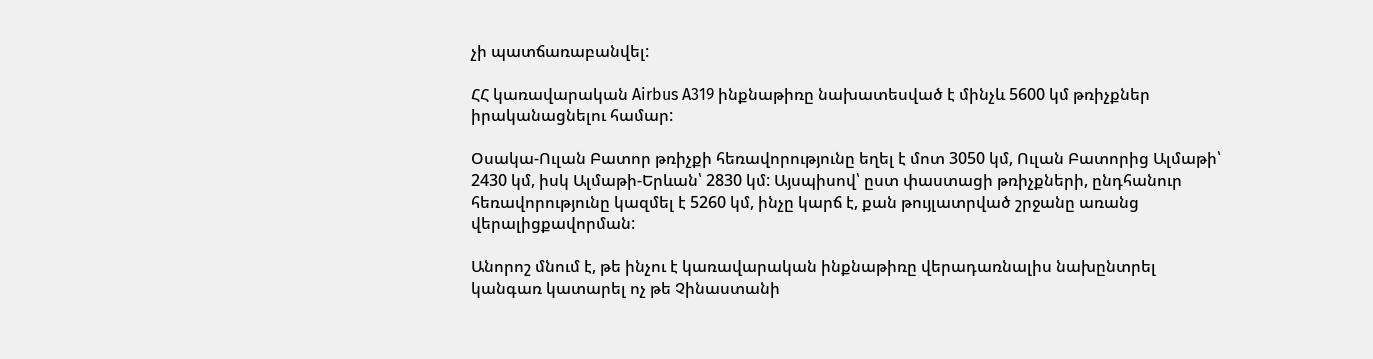չի պատճառաբանվել:

ՀՀ կառավարական Airbus A319 ինքնաթիռը նախատեսված է մինչև 5600 կմ թռիչքներ իրականացնելու համար:

Օսակա-Ուլան Բատոր թռիչքի հեռավորությունը եղել է մոտ 3050 կմ, Ուլան Բատորից Ալմաթի՝ 2430 կմ, իսկ Ալմաթի-Երևան՝ 2830 կմ: Այսպիսով՝ ըստ փաստացի թռիչքների, ընդհանուր հեռավորությունը կազմել է 5260 կմ, ինչը կարճ է, քան թույլատրված շրջանը առանց վերալիցքավորման:

Անորոշ մնում է, թե ինչու է կառավարական ինքնաթիռը վերադառնալիս նախընտրել կանգառ կատարել ոչ թե Չինաստանի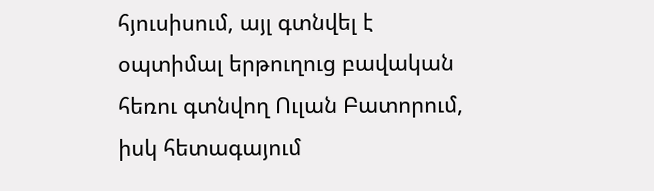հյուսիսում, այլ գտնվել է օպտիմալ երթուղուց բավական հեռու գտնվող Ուլան Բատորում, իսկ հետագայում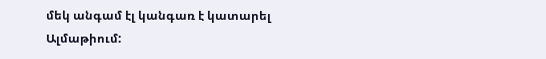մեկ անգամ էլ կանգառ է կատարել Ալմաթիում: